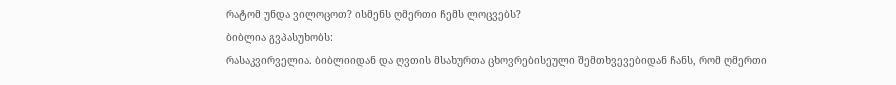რატომ უნდა ვილოცოთ? ისმენს ღმერთი ჩემს ლოცვებს?
ბიბლია გვპასუხობს:
რასაკვირველია. ბიბლიიდან და ღვთის მსახურთა ცხოვრებისეული შემთხვევებიდან ჩანს, რომ ღმერთი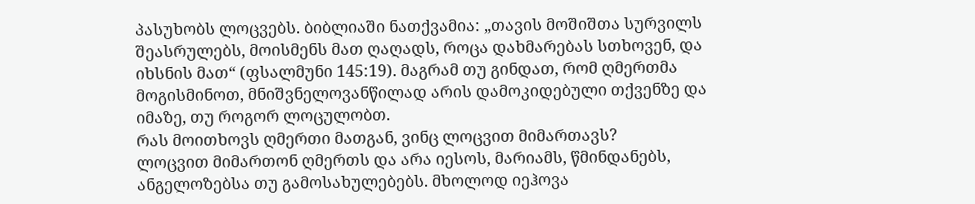პასუხობს ლოცვებს. ბიბლიაში ნათქვამია: „თავის მოშიშთა სურვილს შეასრულებს, მოისმენს მათ ღაღადს, როცა დახმარებას სთხოვენ, და იხსნის მათ“ (ფსალმუნი 145:19). მაგრამ თუ გინდათ, რომ ღმერთმა მოგისმინოთ, მნიშვნელოვანწილად არის დამოკიდებული თქვენზე და იმაზე, თუ როგორ ლოცულობთ.
რას მოითხოვს ღმერთი მათგან, ვინც ლოცვით მიმართავს?
ლოცვით მიმართონ ღმერთს და არა იესოს, მარიამს, წმინდანებს, ანგელოზებსა თუ გამოსახულებებს. მხოლოდ იეჰოვა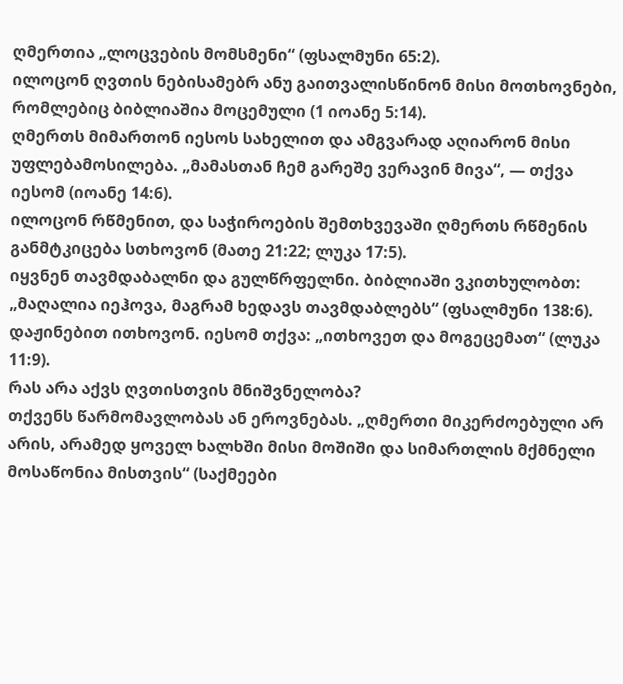ღმერთია „ლოცვების მომსმენი“ (ფსალმუნი 65:2).
ილოცონ ღვთის ნებისამებრ ანუ გაითვალისწინონ მისი მოთხოვნები, რომლებიც ბიბლიაშია მოცემული (1 იოანე 5:14).
ღმერთს მიმართონ იესოს სახელით და ამგვარად აღიარონ მისი უფლებამოსილება. „მამასთან ჩემ გარეშე ვერავინ მივა“, — თქვა იესომ (იოანე 14:6).
ილოცონ რწმენით, და საჭიროების შემთხვევაში ღმერთს რწმენის განმტკიცება სთხოვონ (მათე 21:22; ლუკა 17:5).
იყვნენ თავმდაბალნი და გულწრფელნი. ბიბლიაში ვკითხულობთ: „მაღალია იეჰოვა, მაგრამ ხედავს თავმდაბლებს“ (ფსალმუნი 138:6).
დაჟინებით ითხოვონ. იესომ თქვა: „ითხოვეთ და მოგეცემათ“ (ლუკა 11:9).
რას არა აქვს ღვთისთვის მნიშვნელობა?
თქვენს წარმომავლობას ან ეროვნებას. „ღმერთი მიკერძოებული არ არის, არამედ ყოველ ხალხში მისი მოშიში და სიმართლის მქმნელი მოსაწონია მისთვის“ (საქმეები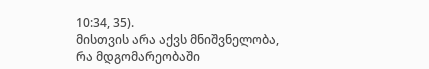10:34, 35).
მისთვის არა აქვს მნიშვნელობა, რა მდგომარეობაში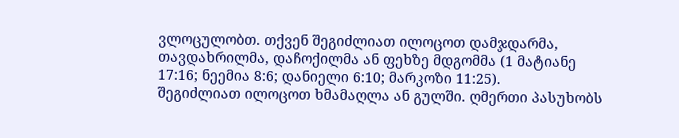ვლოცულობთ. თქვენ შეგიძლიათ ილოცოთ დამჯდარმა, თავდახრილმა, დაჩოქილმა ან ფეხზე მდგომმა (1 მატიანე 17:16; ნეემია 8:6; დანიელი 6:10; მარკოზი 11:25).
შეგიძლიათ ილოცოთ ხმამაღლა ან გულში. ღმერთი პასუხობს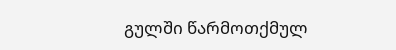გულში წარმოთქმულ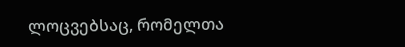ლოცვებსაც, რომელთა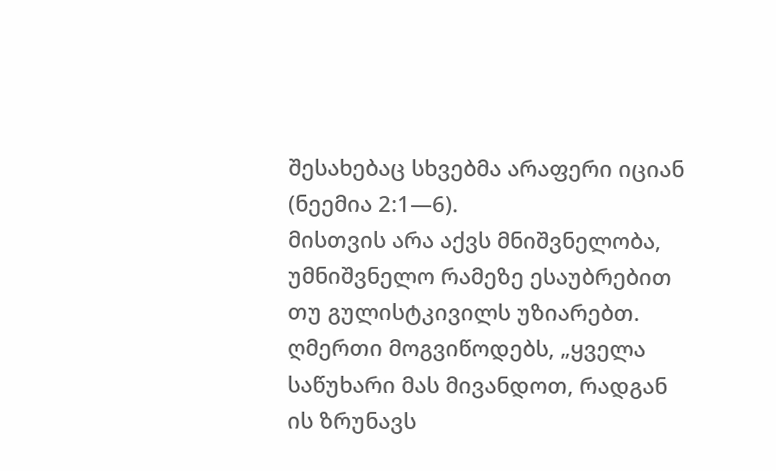შესახებაც სხვებმა არაფერი იციან (ნეემია 2:1—6).
მისთვის არა აქვს მნიშვნელობა, უმნიშვნელო რამეზე ესაუბრებით თუ გულისტკივილს უზიარებთ. ღმერთი მოგვიწოდებს, „ყველა საწუხარი მას მივანდოთ, რადგან ის ზრუნავს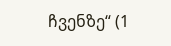ჩვენზე“ (1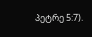პეტრე 5:7).